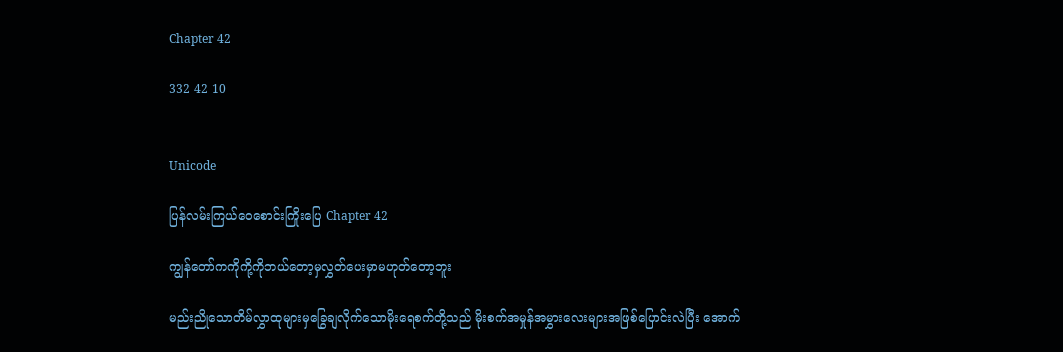Chapter 42

332 42 10


Unicode

ပြန်လမ်းကြယ်ဝေစောင်းကြိုးပြေ Chapter 42

ကျွန်တော်ကကိုကို့ကိုဘယ်တော့မှလွှတ်ပေးမှာမဟုတ်တော့ဘူး

မည်းညိုသောတိမ်လွှာထုများမှခြွေချလိုက်သောမိုးရေစက်တို့သည် မိုးစက်အမှုန်အမွှားလေးများအဖြစ်ပြောင်းလဲပြီး အောက်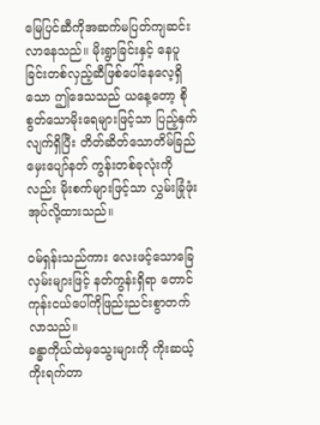မြေပြင်ဆီကိုအဆက်မပြတ်ကျဆင်းလာနေသည်။ မိုးရွာခြင်းနှင့် နေပူခြင်းတစ်လှည့်ဆီဖြစ်ပေါ်နေလေ့ရှိသော ဤဒေသသည် ယနေ့တော့ စိုစွတ်သောမိုးရေများဖြင့်သာ ပြည့်နှက်လျက်ရှိပြီး တိတ်ဆိတ်သောတိမ်ခြည်မှေးပျော်နတ် ကွန်းတစ်ခုလုံးကိုလည်း မိုးစက်များဖြင့်သာ လွှမ်းခြုံဖုံးအုပ်လို့ထားသည်။

ဝမ်ရှန်းသည်ကား လေးဖင့်သောခြေလှမ်းများဖြင့် နတ်ကွန်းရှိရာ တောင်ကုန်းငယ်ပေါ်ကိုဖြည်းညင်းစွာတက်လာသည်။
ခန္ဓာကိုယ်ထဲမှသွေးများကို ကိုးဆယ့်ကိုးရက်တာ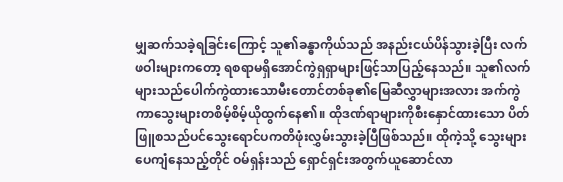မျှဆက်သခဲ့ရခြင်းကြောင့် သူ၏ခန္ဓာကိုယ်သည် အနည်းငယ်ပိန်သွားခဲ့ပြီး လက်ဖဝါးများကတော့ ရစရာမရှိအောင်ကွဲရှရှာများဖြင့်သာပြည့်နေသည်။ သူ၏လက်များသည်ပေါက်ကွဲထားသောမီးတောင်တစ်ခု၏မြေဆီလွှာများအလား အက်ကွဲကာသွေးများတစိမ့်စိမ့်ယိုထွက်နေ၏။ ထိုဒဏ်ရာများကိုစီးနှောင်ထားသော ပိတ်ဖြူစသည်ပင်သွေးရောင်ပကတိဖုံးလွှမ်းသွားခဲ့ပြီဖြစ်သည်။ ထိုကဲ့သို့ သွေးများပေကျံနေသည့်တိုင် ဝမ်ရှန်းသည် ရှောင်ရှင်းအတွက်ယူဆောင်လာ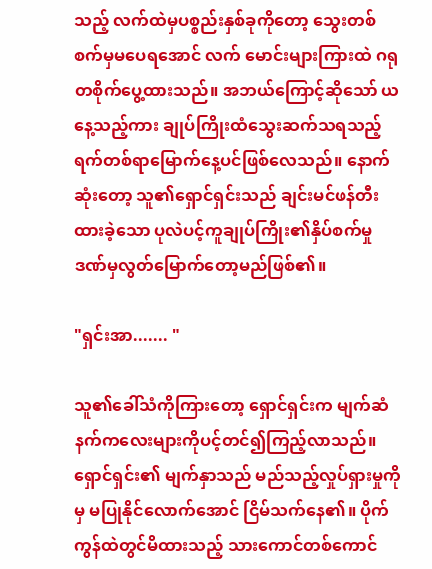သည့် လက်ထဲမှပစ္စည်းနှစ်ခုကိုတော့ သွေးတစ်စက်မှမပေရအောင် လက် မောင်းများကြားထဲ ဂရုတစိုက်ပွေ့ထားသည်။ အဘယ်ကြောင့်ဆိုသော် ယနေ့သည့်ကား ချုပ်ကြိုးထံသွေးဆက်သရသည့် ရက်တစ်ရာမြောက်နေ့ပင်ဖြစ်လေသည်။ နောက်ဆုံးတော့ သူ၏ရှောင်ရှင်းသည် ချင်းမင်ဖန်တီးထားခဲ့သော ပုလဲပင့်ကူချုပ်ကြိုး၏နှိပ်စက်မှုဒဏ်မှလွတ်မြောက်တော့မည်ဖြစ်၏။

"ရှင်းအာ....... "

သူ၏ခေါ်သံကိုကြားတော့ ရှောင်ရှင်းက မျက်ဆံနက်ကလေးများကိုပင့်တင်၍ကြည့်လာသည်။ ရှောင်ရှင်း၏ မျက်နှာသည် မည်သည့်လှုပ်ရှားမှုကိုမှ မပြုနိုင်လောက်အောင် ငြိမ်သက်နေ၏။ ပိုက်ကွန်ထဲတွင်မိထားသည့် သားကောင်တစ်ကောင်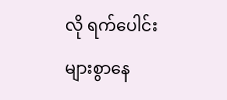လို ရက်ပေါင်းများစွာနေ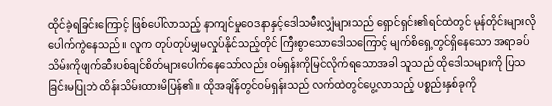ထိုင်ခဲ့ရခြင်းကြောင့် ဖြစ်ပေါ်လာသည့် နာကျင်မှုဝေဒနာနှင့်ဒေါသမီးလျှံများသည် ရှောင်ရှင်း၏ရင်ထဲတွင် မုန်တိုင်းများလိုပေါက်ကွဲနေသည်။ လူက တုပ်တုပ်မျှမလှုပ်နိုင်သည့်တိုင် ကြီးစွာသောဒေါသကြောင့် မျက်စိရှေ့တွင်ရှိနေသော အရာခပ်သိမ်းကိုဖျက်ဆီးပစ်ချင်စိတ်များပေါက်နေသော်လည်း ဝမ်ရှန်းကိုမြင်လိုက်ရသောအခါ သူသည် ထိုဒေါသများကို ပြသခြင်းမပြုဘဲ ထိန်းသိမ်းထားမိပြန်၏။ ထိုအချိန်တွင်ဝမ်ရှန်းသည် လက်ထဲတွင်ပွေ့လာသည့် ပစ္စည်းနှစ်ခုကို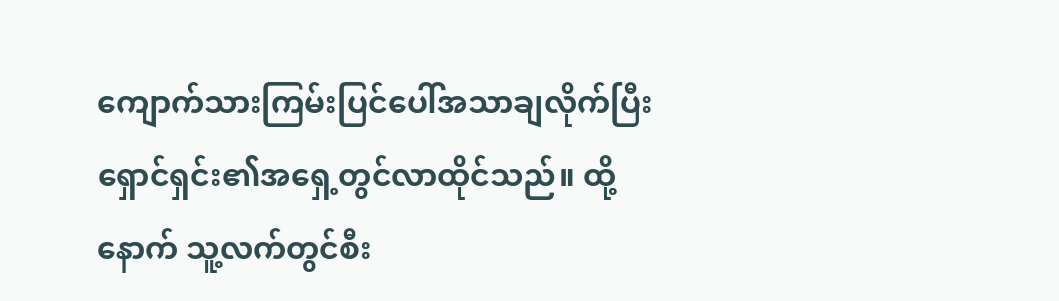ကျောက်သားကြမ်းပြင်ပေါ်အသာချလိုက်ပြီး ရှောင်ရှင်း၏အရှေ့တွင်လာထိုင်သည်။ ထို့နောက် သူ့လက်တွင်စီး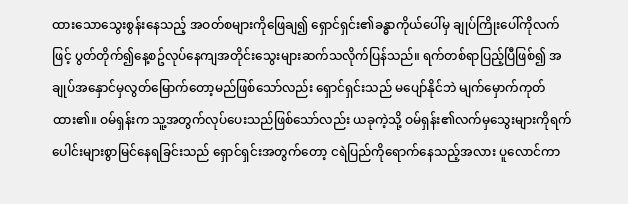ထားသောသွေးစွန်းနေသည့် အဝတ်စများကိုဖြေချ၍ ရှောင်ရှင်း၏ခန္ဓာကိုယ်ပေါ်မှ ချုပ်ကြိုးပေါ်ကိုလက်ဖြင့် ပွတ်တိုက်၍နေ့စဥ်လုပ်နေကျအတိုင်းသွေးများဆက်သလိုက်ပြန်သည်။ ရက်တစ်ရာပြည့်ပြီဖြစ်၍ အချုပ်အနှောင်မှလွတ်မြောက်တော့မည်ဖြစ်သော်လည်း ရှောင်ရှင်းသည် မပျော်နိုင်ဘဲ မျက်မှောက်ကုတ်ထား၏။ ဝမ်ရှန်းက သူ့အတွက်လုပ်ပေးသည်ဖြစ်သော်လည်း ယခုကဲ့သို့ ဝမ်ရှန်း၏လက်မှသွေးများကိုရက်ပေါင်းများစွာမြင်နေရခြင်းသည် ရှောင်ရှင်းအတွက်တော့ ငရဲပြည်ကိုရောက်နေသည့်အလား ပူလောင်ကာ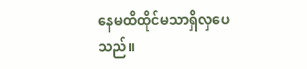နေမထိထိုင်မသာရှိလှပေသည်။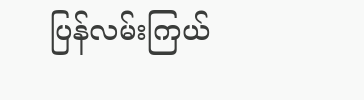ပြန်လမ်းကြယ်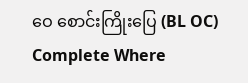ဝေ စောင်းကြိုးပြေ (BL OC) Complete Where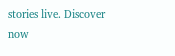stories live. Discover now